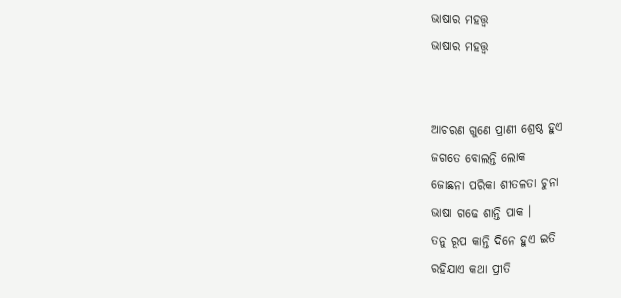ଭାଷାର ମହତ୍ତ୍ୱ
ଭାଷାର ମହତ୍ତ୍ୱ


ଆଚରଣ ଗୁଣେ ପ୍ରାଣୀ ଶ୍ରେଷ୍ଠ ହୁଏ
ଜଗତେ ବୋଲନ୍ତି ଲୋକ
ଜୋଛନା ପରିକା ଶୀତଳତା ଚୁନା
ଭାଷା ଗଢେ ଶାନ୍ତି ପାକ ।
ତନୁ ରୂପ କାନ୍ତି ଦିନେ ହୁଏ ଇତି
ରହିଯାଏ କଥା ପ୍ରୀତି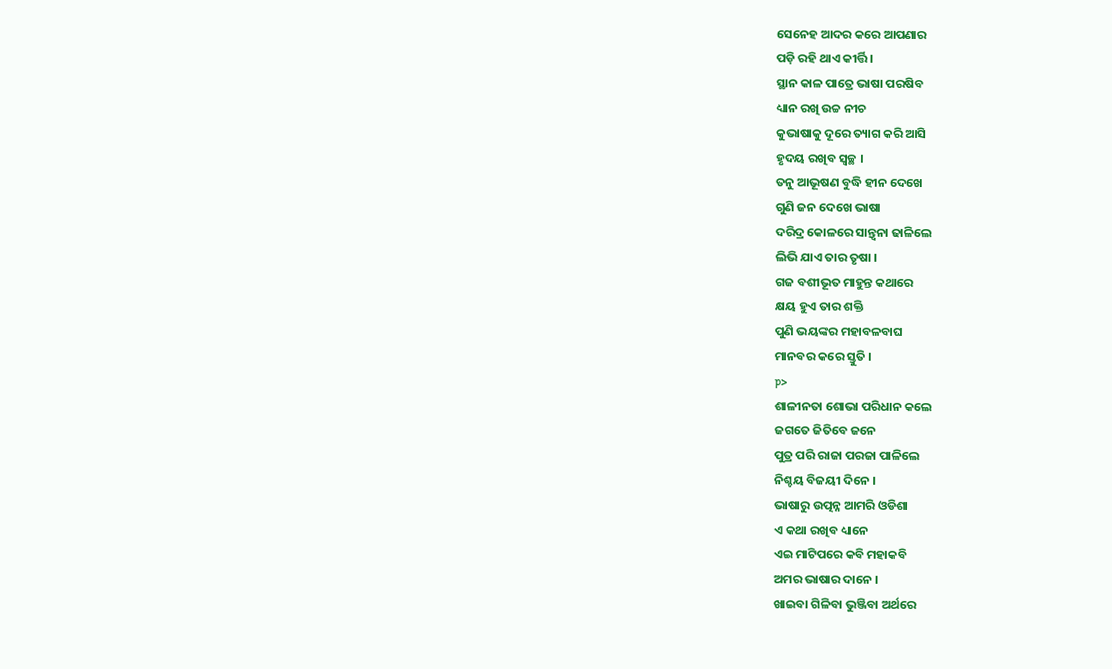ସେନେହ ଆଦର କରେ ଆପଣାର
ପଡ଼ି ରହି ଥାଏ କୀର୍ତ୍ତି ।
ସ୍ଥାନ କାଳ ପାତ୍ରେ ଭାଷା ପରଷିବ
ଧ୍ୟାନ ରଖି ଉଚ୍ଚ ନୀଚ
କୁଭାଷାକୁ ଦୂରେ ତ୍ୟାଗ କରି ଆସି
ହୃଦୟ ରଖିବ ସ୍ୱଚ୍ଛ ।
ତନୁ ଆଭୂଷଣ ବୁଦ୍ଧି ହୀନ ଦେଖେ
ଗୁଣି ଜନ ଦେଖେ ଭାଷା
ଦରିଦ୍ର କୋଳରେ ସାନ୍ତ୍ଵନା ଢାଳିଲେ
ଲିଭି ଯାଏ ତାର ତୃଷା ।
ଗଜ ବଶୀଭୂତ ମାହୁନ୍ତ କଥାରେ
କ୍ଷୟ ହୁଏ ତାର ଶକ୍ତି
ପୁଣି ଭୟଙ୍କର ମହାବଳବାଘ
ମାନବର କରେ ସ୍ତୁତି ।
p>
ଶାଳୀନତା ଶୋଭା ପରିଧାନ କଲେ
ଜଗତେ ଜିତିବେ ଜନେ
ପୁତ୍ର ପରି ରାଜା ପରଜା ପାଳିଲେ
ନିଶ୍ଚୟ ବିଜୟୀ ଦିନେ ।
ଭାଷାରୁ ଉତ୍ପନ୍ନ ଆମରି ଓଡିଶା
ଏ କଥା ରଖିବ ଧ୍ୟାନେ
ଏଇ ମାଟିପରେ କବି ମହାକବି
ଅମର ଭାଷାର ଦାନେ ।
ଖାଇବା ଗିଳିବା ଭୁଞ୍ଜିବା ଅର୍ଥରେ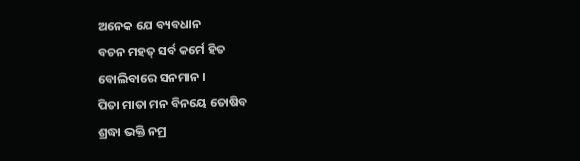ଅନେକ ଯେ ବ୍ୟବଧାନ
ବଚନ ମହତ୍ ସର୍ବ କର୍ମେ ହିତ
ବୋଲିବାରେ ସନମାନ ।
ପିତା ମାତା ମନ ବିନୟେ ତୋଷିବ
ଶ୍ରଦ୍ଧା ଭକ୍ତି ନମ୍ର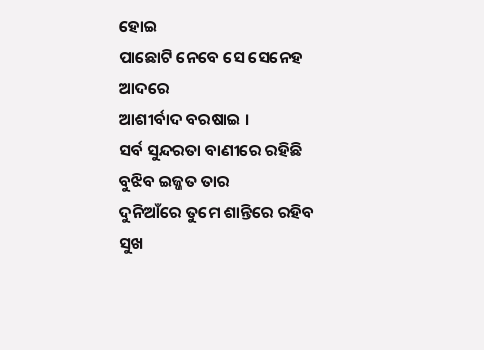ହୋଇ
ପାଛୋଟି ନେବେ ସେ ସେନେହ ଆଦରେ
ଆଶୀର୍ବାଦ ବରଷାଇ ।
ସର୍ବ ସୁନ୍ଦରତା ବାଣୀରେ ରହିଛି
ବୁଝିବ ଇଜ୍ଜତ ତାର
ଦୁନିଆଁରେ ତୁମେ ଶାନ୍ତିରେ ରହିବ
ସୁଖ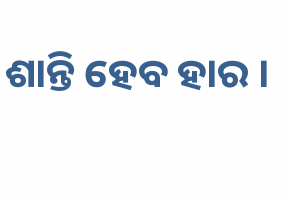ଶାନ୍ତି ହେବ ହାର ।